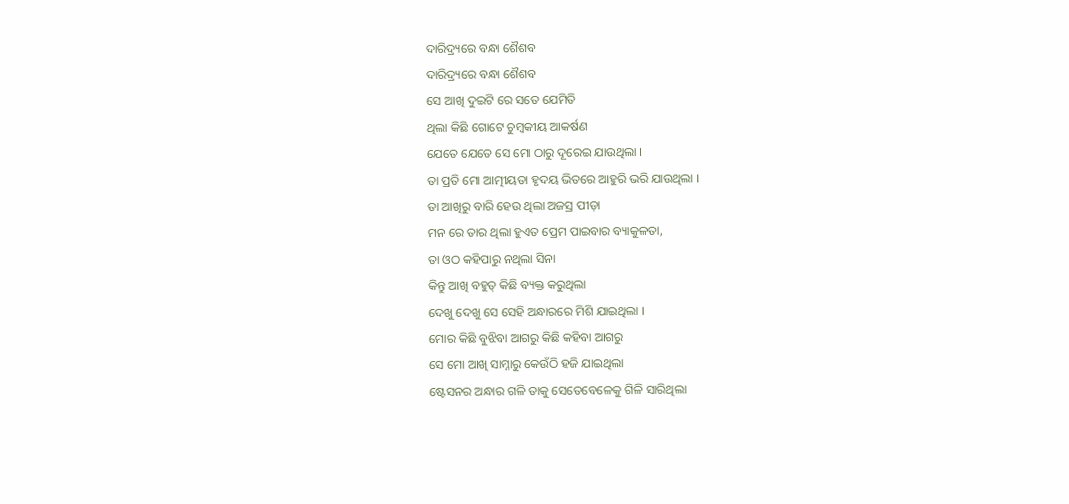ଦାରିଦ୍ର୍ୟରେ ବନ୍ଧା ଶୈଶବ
ଦାରିଦ୍ର୍ୟରେ ବନ୍ଧା ଶୈଶବ
ସେ ଆଖି ଦୁଇଟି ରେ ସତେ ଯେମିତି
ଥିଲା କିଛି ଗୋଟେ ଚୁମ୍ବକୀୟ ଆକର୍ଷଣ
ଯେତେ ଯେତେ ସେ ମୋ ଠାରୁ ଦୂରେଇ ଯାଉଥିଲା ।
ତା ପ୍ରତି ମୋ ଆତ୍ମୀୟତା ହୃଦୟ ଭିତରେ ଆହୁରି ଭରି ଯାଉଥିଲା ।
ତା ଆଖିରୁ ବାରି ହେଉ ଥିଲା ଅଜସ୍ର ପୀଡ଼ା
ମନ ରେ ତାର ଥିଲା ହୁଏତ ପ୍ରେମ ପାଇବାର ବ୍ୟାକୁଳତା,
ତା ଓଠ କହିପାରୁ ନଥିଲା ସିନା
କିନ୍ତୁ ଆଖି ବହୁତ୍ କିଛି ବ୍ୟକ୍ତ କରୁଥିଲା
ଦେଖୁ ଦେଖୁ ସେ ସେହି ଅନ୍ଧାରରେ ମିଶି ଯାଇଥିଲା ।
ମୋର କିଛି ବୁଝିବା ଆଗରୁ କିଛି କହିବା ଆଗରୁ
ସେ ମୋ ଆଖି ସାମ୍ନାରୁ କେଉଁଠି ହଜି ଯାଇଥିଲା
ଷ୍ଟେସନର ଅନ୍ଧାର ଗଳି ତାକୁ ସେତେବେଳେକୁ ଗିଳି ସାରିଥିଲା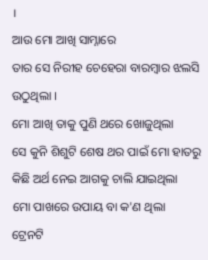।
ଆଉ ମୋ ଆଖି ସାମ୍ନାରେ
ତାର ସେ ନିରୀହ ଚେହେରା ବାରମ୍ବାର ଝଲସି ଉଠୁଥିଲା ।
ମୋ ଆଖି ତାକୁ ପୁଣି ଥରେ ଖୋଜୁଥିଲା
ସେ କୁନି ଶିଶୁଟି ଶେଷ ଥର ପାଇଁ ମୋ ହାତରୁ
କିଛି ଅର୍ଥ ନେଇ ଆଗକୁ ଚାଲି ଯାଇଥିଲା
ମୋ ପାଖରେ ଉପାୟ ବା କ'ଣ ଥିଲା
ଟ୍ରେନଟି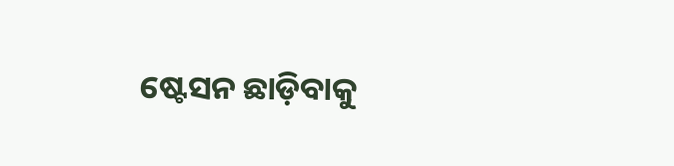ଷ୍ଟେସନ ଛାଡ଼ିବାକୁ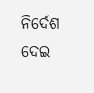ନିର୍ଦେଶ ଦେଇ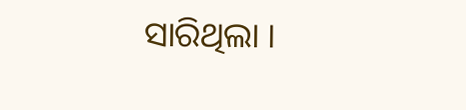ସାରିଥିଲା ।